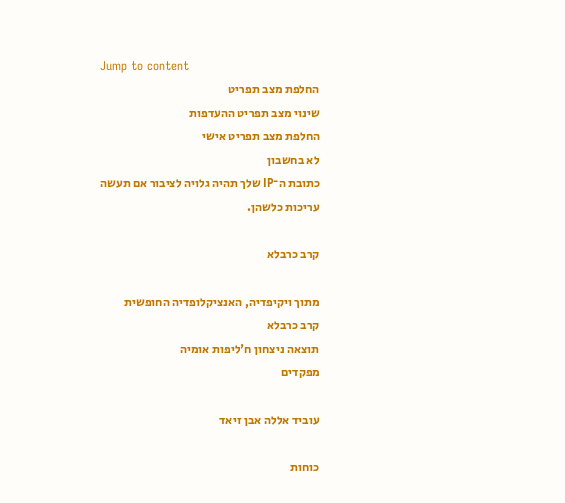Jump to content
החלפת מצב תפריט
שינוי מצב תפריט ההעדפות
החלפת מצב תפריט אישי
לא בחשבון
כתובת ה־IP שלך תהיה גלויה לציבור אם תעשה עריכות כלשהן.

קרב כרבלא

מתוך ויקיפדיה, האנציקלופדיה החופשית
קרב כרבלא
תוצאה ניצחון ח'ליפות אומיה
מפקדים

עוביד אללה אבן זיאד

כוחות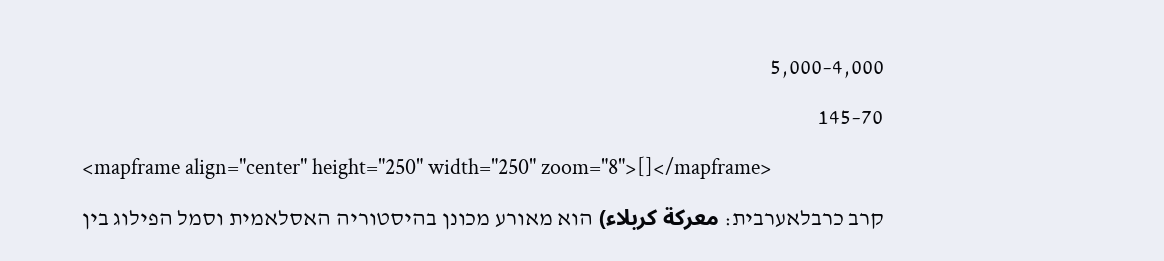4,000–5,000

70–145

<mapframe align="center" height="250" width="250" zoom="8">[]</mapframe>

קרב כרבלאערבית: معركة كربلاء) הוא מאורע מכונן בהיסטוריה האסלאמית וסמל הפילוג בין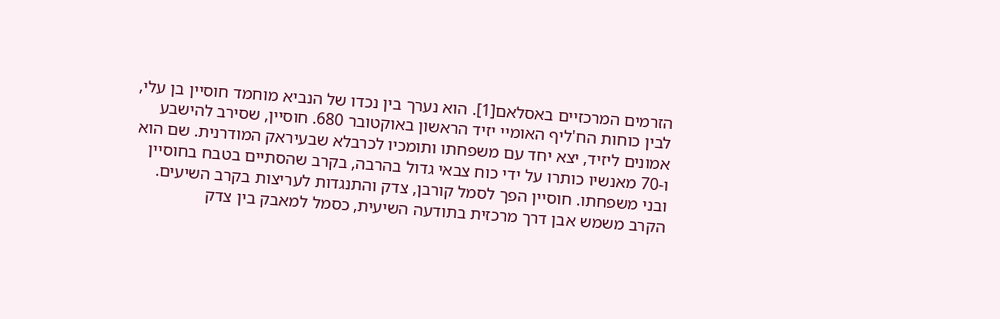הזרמים המרכזיים באסלאם[1]. הוא נערך בין נכדו של הנביא מוחמד חוסיין בן עלי, לבין כוחות הח'ליף האומיי יזיד הראשון באוקטובר 680. חוסיין, שסירב להישבע אמונים ליזיד, יצא יחד עם משפחתו ותומכיו לכרבלא שבעיראק המודרנית. שם הוא ו-70 מאנשיו כותרו על ידי כוח צבאי גדול בהרבה, בקרב שהסתיים בטבח בחוסיין ובני משפחתו. חוסיין הפך לסמל קורבן, צדק והתנגדות לעריצות בקרב השיעים. הקרב משמש אבן דרך מרכזית בתודעה השיעית, כסמל למאבק בין צדק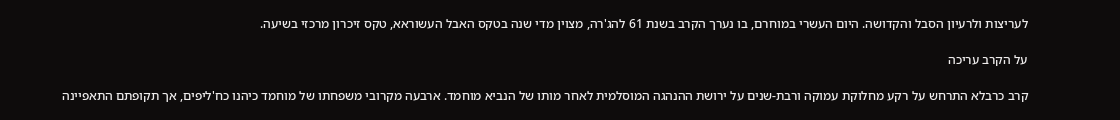לעריצות ולרעיון הסבל והקדושה. היום העשרי במוחרם, בו נערך הקרב בשנת 61 להג'רה, מצוין מדי שנה בטקס האבל העשוראא, טקס זיכרון מרכזי בשיעה.

על הקרב עריכה

קרב כרבלא התרחש על רקע מחלוקת עמוקה ורבת-שנים על ירושת ההנהגה המוסלמית לאחר מותו של הנביא מוחמד. ארבעה מקרובי משפחתו של מוחמד כיהנו כח'ליפים, אך תקופתם התאפיינה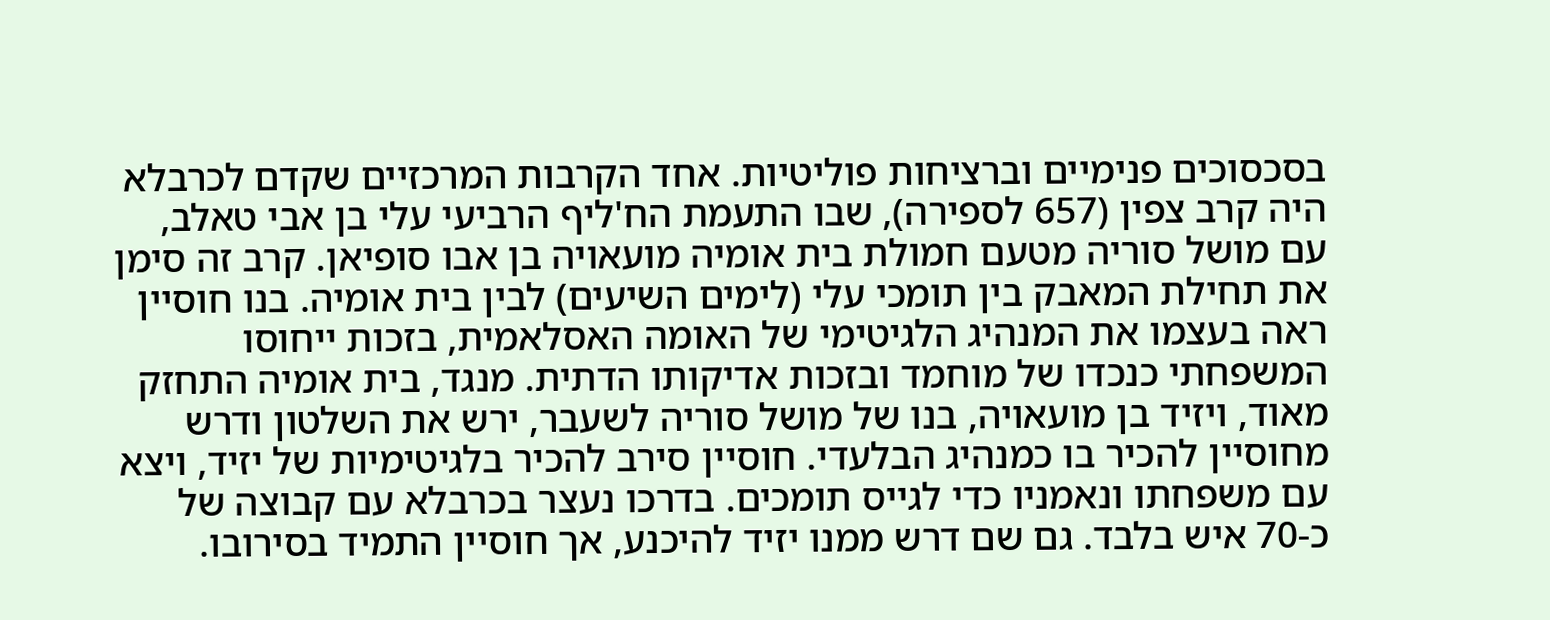בסכסוכים פנימיים וברציחות פוליטיות. אחד הקרבות המרכזיים שקדם לכרבלא היה קרב צפין (657 לספירה), שבו התעמת הח'ליף הרביעי עלי בן אבי טאלב, עם מושל סוריה מטעם חמולת בית אומיה מועאויה בן אבו סופיאן. קרב זה סימן את תחילת המאבק בין תומכי עלי (לימים השיעים) לבין בית אומיה. בנו חוסיין ראה בעצמו את המנהיג הלגיטימי של האומה האסלאמית, בזכות ייחוסו המשפחתי כנכדו של מוחמד ובזכות אדיקותו הדתית. מנגד, בית אומיה התחזק מאוד, ויזיד בן מועאויה, בנו של מושל סוריה לשעבר, ירש את השלטון ודרש מחוסיין להכיר בו כמנהיג הבלעדי. חוסיין סירב להכיר בלגיטימיות של יזיד, ויצא עם משפחתו ונאמניו כדי לגייס תומכים. בדרכו נעצר בכרבלא עם קבוצה של כ-70 איש בלבד. גם שם דרש ממנו יזיד להיכנע, אך חוסיין התמיד בסירובו.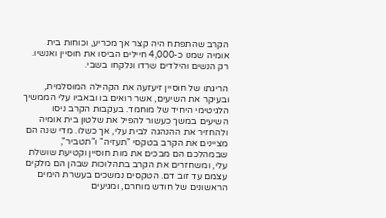הקרב שהתפתח היה קצר אך מכריע, וכוחות בית אומיה שמנו כ-4,000 חיילים הביסו את חוסיין ואנשיו. רק הנשים והילדים שרדו ונלקחו בשבי.

הריגתו של חוסיין זיעזעה את הקהילה המוסלמית, ובעיקר את השיעים, אשר רואים בו ובאביו עלי הממשיך הלגיטימי היחיד של מוחמד. בעקבות הקרב ניסו השיעים במשך כעשור להפיל את שלטון בית אומיה ולהחזיר את ההנהגה לבית עלי, אך כשלו. מדי שנה הם מציינים את הקרב בטקסי "תעזיה" ו"תטביר", שבמהלכם הם מבכים את מות חוסיין וקטיעת שושלת עלי, ומשחזרים את הקרב בתהלוכות שבהן הם מלקים עצמם עד זוב דם. הטקסים נמשכים בעשרת הימים הראשונים של חודש מוחרם, ומגיעים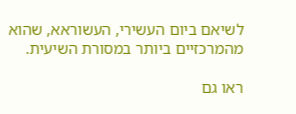לשיאם ביום העשירי, העשוראא, שהוא מהמרכזיים ביותר במסורת השיעית.

ראו גם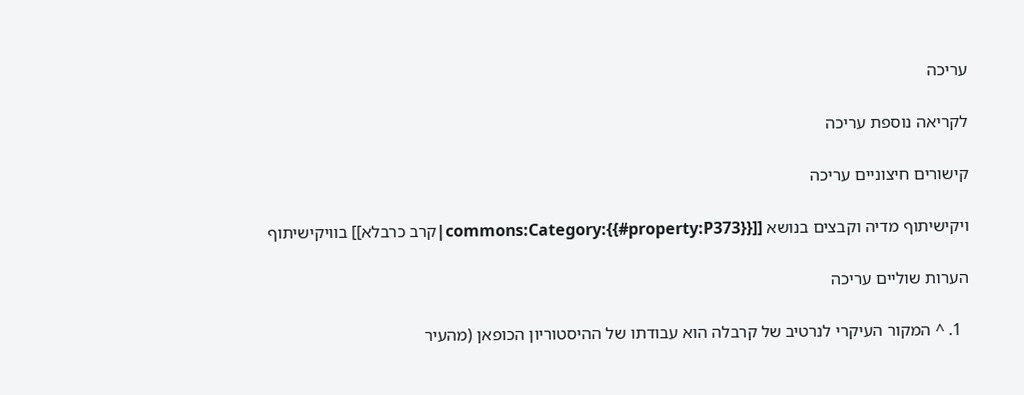עריכה

לקריאה נוספת עריכה

קישורים חיצוניים עריכה

ויקישיתוף מדיה וקבצים בנושא [[commons:Category:{{#property:P373}}|קרב כרבלא]] בוויקישיתוף

הערות שוליים עריכה

  1. ^ המקור העיקרי לנרטיב של קרבלה הוא עבודתו של ההיסטוריון הכופאן (מהעיר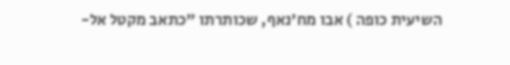השיעית כופה ) אבו מח'נאף, שכותרתו "כתאב מקטל אל-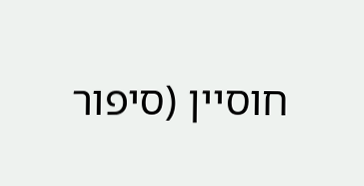חוסיין (סיפור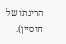הריגתו של חוסיין).